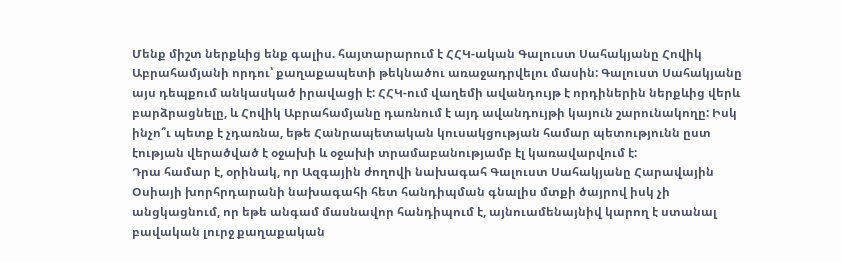Մենք միշտ ներքևից ենք գալիս. հայտարարում է ՀՀԿ-ական Գալուստ Սահակյանը Հովիկ Աբրահամյանի որդու՝ քաղաքապետի թեկնածու առաջադրվելու մասին: Գալուստ Սահակյանը այս դեպքում անկասկած իրավացի է: ՀՀԿ-ում վաղեմի ավանդույթ է որդիներին ներքևից վերև բարձրացնելը, և Հովիկ Աբրահամյանը դառնում է այդ ավանդույթի կայուն շարունակողը: Իսկ ինչո՞ւ պետք է չդառնա, եթե Հանրապետական կուսակցության համար պետությունն ըստ էության վերածված է օջախի և օջախի տրամաբանությամբ էլ կառավարվում է:
Դրա համար է, օրինակ, որ Ազգային ժողովի նախագահ Գալուստ Սահակյանը Հարավային Օսիայի խորհրդարանի նախագահի հետ հանդիպման գնալիս մտքի ծայրով իսկ չի անցկացնում, որ եթե անգամ մասնավոր հանդիպում է, այնուամենայնիվ կարող է ստանալ բավական լուրջ քաղաքական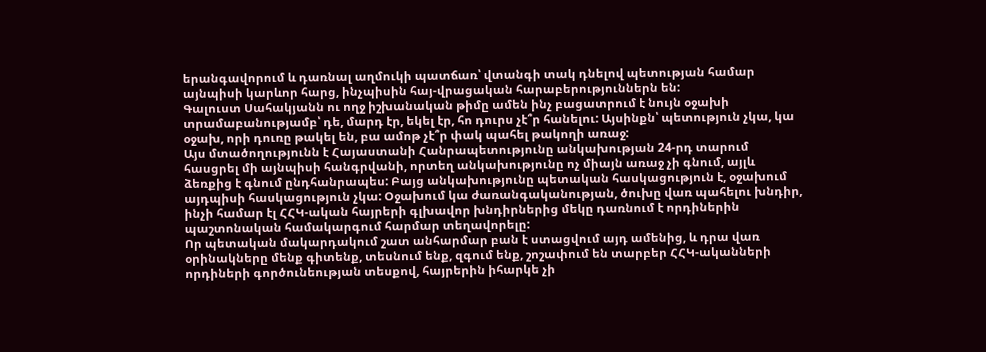երանգավորում և դառնալ աղմուկի պատճառ՝ վտանգի տակ դնելով պետության համար այնպիսի կարևոր հարց, ինչպիսին հայ-վրացական հարաբերություններն են:
Գալուստ Սահակյանն ու ողջ իշխանական թիմը ամեն ինչ բացատրում է նույն օջախի տրամաբանությամբ՝ դե, մարդ էր, եկել էր, հո դուրս չէ՞ր հանելու: Այսինքն՝ պետություն չկա, կա օջախ, որի դուռը թակել են, բա ամոթ չէ՞ր փակ պահել թակողի առաջ:
Այս մտածողությունն է Հայաստանի Հանրապետությունը անկախության 24-րդ տարում հասցրել մի այնպիսի հանգրվանի, որտեղ անկախությունը ոչ միայն առաջ չի գնում, այլև ձեռքից է գնում ընդհանրապես: Բայց անկախությունը պետական հասկացություն է, օջախում այդպիսի հասկացություն չկա: Օջախում կա ժառանգականության, ծուխը վառ պահելու խնդիր, ինչի համար էլ ՀՀԿ-ական հայրերի գլխավոր խնդիրներից մեկը դառնում է որդիներին պաշտոնական համակարգում հարմար տեղավորելը:
Որ պետական մակարդակում շատ անհարմար բան է ստացվում այդ ամենից, և դրա վառ օրինակները մենք գիտենք, տեսնում ենք, զգում ենք, շոշափում են տարբեր ՀՀԿ-ականների որդիների գործունեության տեսքով, հայրերին իհարկե չի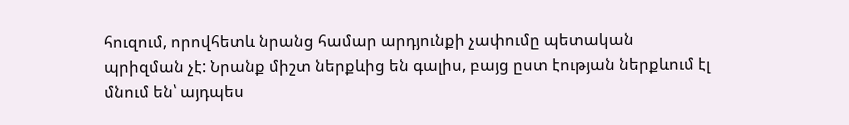հուզում, որովհետև նրանց համար արդյունքի չափումը պետական պրիզման չէ: Նրանք միշտ ներքևից են գալիս, բայց ըստ էության ներքևում էլ մնում են՝ այդպես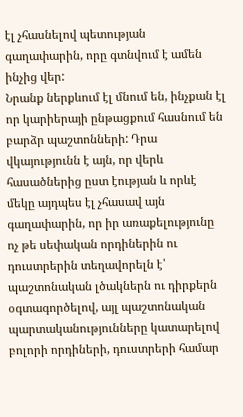էլ չհասնելով պետության գաղափարին, որը գտնվում է ամեն ինչից վեր:
Նրանք ներքևում էլ մնում են, ինչքան էլ որ կարիերայի ընթացքում հասնում են բարձր պաշտոնների: Դրա վկայությունն է այն, որ վերև հասածներից ըստ էության և որևէ մեկը այդպես էլ չհասավ այն գաղափարին, որ իր առաքելությունը ոչ թե սեփական որդիներին ու դուստրերին տեղավորելն է՝ պաշտոնական լծակներն ու դիրքերն օգտագործելով, այլ պաշտոնական պարտականությունները կատարելով բոլորի որդիների, դուստրերի համար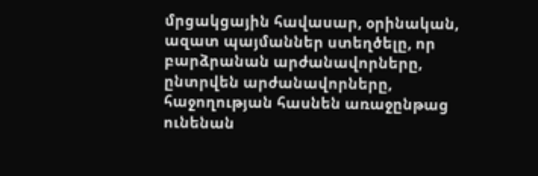մրցակցային հավասար, օրինական, ազատ պայմաններ ստեղծելը, որ բարձրանան արժանավորները, ընտրվեն արժանավորները, հաջողության հասնեն առաջընթաց ունենան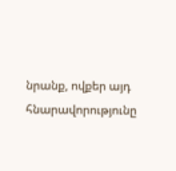նրանք, ովքեր այդ հնարավորությունը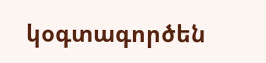կօգտագործեն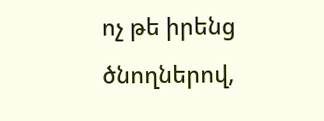ոչ թե իրենց ծնողներով,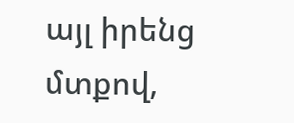այլ իրենց մտքով,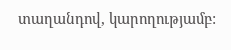տաղանդով, կարողությամբ: